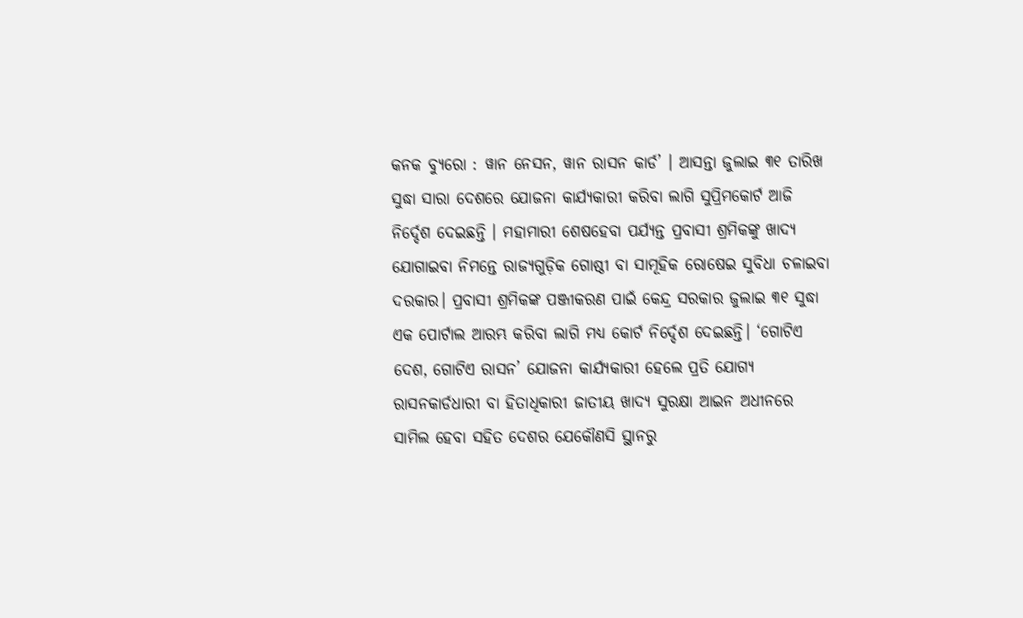କନକ ବ୍ୟୁରୋ : ୱାନ ନେସନ, ୱାନ ରାସନ କାର୍ଡ’ । ଆସନ୍ତା ଜୁଲାଇ ୩୧ ତାରିଖ ସୁଦ୍ଧା ସାରା ଦେଶରେ ଯୋଜନା କାର୍ଯ୍ୟକାରୀ କରିବା ଲାଗି ସୁପ୍ରିମକୋର୍ଟ ଆଜି ନିର୍ଦ୍ଦେଶ ଦେଇଛନ୍ତି । ମହାମାରୀ ଶେଷହେବା ପର୍ଯ୍ୟନ୍ତ ପ୍ରବାସୀ ଶ୍ରମିକଙ୍କୁ ଖାଦ୍ୟ ଯୋଗାଇବା ନିମନ୍ତେ ରାଜ୍ୟଗୁଡ଼ିକ ଗୋଷ୍ଠୀ ବା ସାମୂହିକ ରୋଷେଇ ସୁବିଧା ଚଳାଇବା ଦରକାର। ପ୍ରବାସୀ ଶ୍ରମିକଙ୍କ ପଞ୍ଜୀକରଣ ପାଇଁ କେନ୍ଦ୍ର ସରକାର ଜୁଲାଇ ୩୧ ସୁଦ୍ଧା ଏକ ପୋର୍ଟାଲ ଆରମ୍ଭ କରିବା ଲାଗି ମଧ୍ୟ କୋର୍ଟ ନିର୍ଦ୍ଦେଶ ଦେଇଛନ୍ତି। ‘ଗୋଟିଏ ଦେଶ, ଗୋଟିଏ ରାସନ’ ଯୋଜନା କାର୍ଯ୍ୟକାରୀ ହେଲେ ପ୍ରତି ଯୋଗ୍ୟ ରାସନକାର୍ଡଧାରୀ ବା ହିତାଧିକାରୀ ଜାତୀୟ ଖାଦ୍ୟ ସୁରକ୍ଷା ଆଇନ ଅଧୀନରେ ସାମିଲ ହେବା ସହିତ ଦେଶର ଯେକୌଣସି ସ୍ଥାନରୁ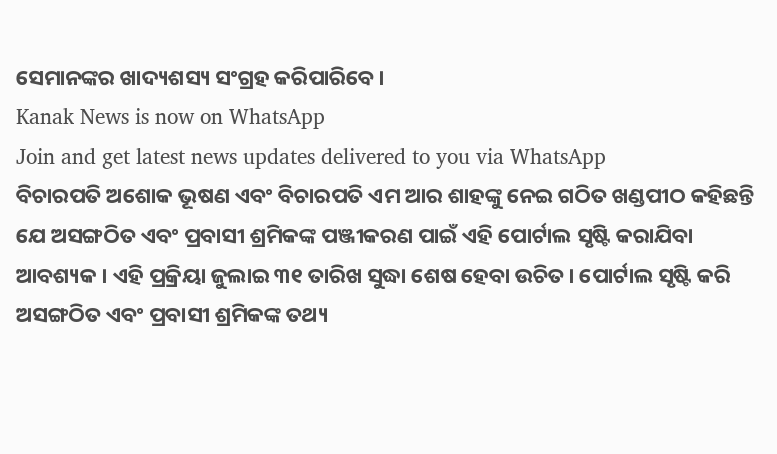ସେମାନଙ୍କର ଖାଦ୍ୟଶସ୍ୟ ସଂଗ୍ରହ କରିପାରିବେ।
Kanak News is now on WhatsApp
Join and get latest news updates delivered to you via WhatsApp
ବିଚାରପତି ଅଶୋକ ଭୂଷଣ ଏବଂ ବିଚାରପତି ଏମ ଆର ଶାହଙ୍କୁ ନେଇ ଗଠିତ ଖଣ୍ଡପୀଠ କହିଛନ୍ତି ଯେ ଅସଙ୍ଗଠିତ ଏବଂ ପ୍ରବାସୀ ଶ୍ରମିକଙ୍କ ପଞ୍ଜୀକରଣ ପାଇଁ ଏହି ପୋର୍ଟାଲ ସୃଷ୍ଟି କରାଯିବା ଆବଶ୍ୟକ । ଏହି ପ୍ରକ୍ରିୟା ଜୁଲାଇ ୩୧ ତାରିଖ ସୁଦ୍ଧା ଶେଷ ହେବା ଉଚିତ। ପୋର୍ଟାଲ ସୃଷ୍ଟି କରି ଅସଙ୍ଗଠିତ ଏବଂ ପ୍ରବାସୀ ଶ୍ରମିକଙ୍କ ତଥ୍ୟ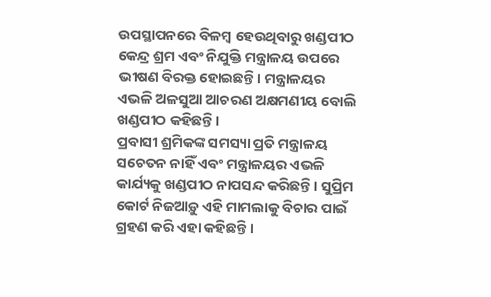ଉପସ୍ଥାପନରେ ବିଳମ୍ବ ହେଉଥିବାରୁ ଖଣ୍ଡପୀଠ କେନ୍ଦ୍ର ଶ୍ରମ ଏବଂ ନିଯୁକ୍ତି ମନ୍ତ୍ରାଳୟ ଉପରେ ଭୀଷଣ ବିରକ୍ତ ହୋଇଛନ୍ତି। ମନ୍ତ୍ରାଳୟର ଏଭଳି ଅଳସୁଆ ଆଚରଣ ଅକ୍ଷମଣୀୟ ବୋଲି ଖଣ୍ଡପୀଠ କହିଛନ୍ତି ।
ପ୍ରବାସୀ ଶ୍ରମିକଙ୍କ ସମସ୍ୟା ପ୍ରତି ମନ୍ତ୍ରାଳୟ ସଚେତନ ନାହିଁ ଏବଂ ମନ୍ତ୍ରାଳୟର ଏଭଳି କାର୍ଯ୍ୟକୁ ଖଣ୍ଡପୀଠ ନାପସନ୍ଦ କରିଛନ୍ତି। ସୁପ୍ରିମ କୋର୍ଟ ନିଜଆଡ଼ୁ ଏହି ମାମଲାକୁ ବିଚାର ପାଇଁ ଗ୍ରହଣ କରି ଏହା କହିଛନ୍ତି ।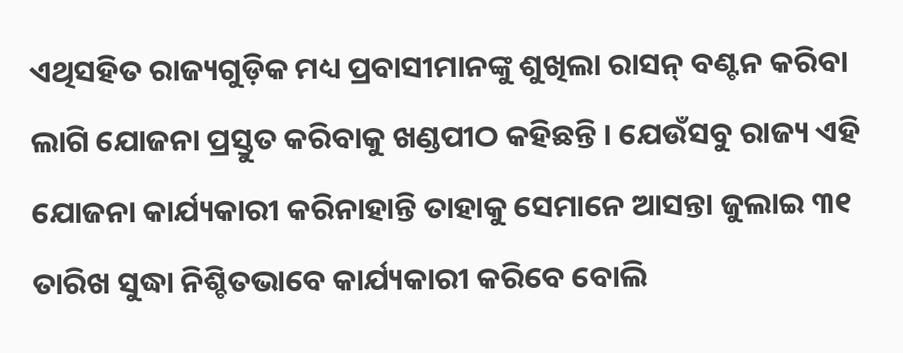ଏଥିସହିତ ରାଜ୍ୟଗୁଡ଼ିକ ମଧ୍ୟ ପ୍ରବାସୀମାନଙ୍କୁ ଶୁଖିଲା ରାସନ୍ ବଣ୍ଟନ କରିବା ଲାଗି ଯୋଜନା ପ୍ରସ୍ତୁତ କରିବାକୁ ଖଣ୍ଡପୀଠ କହିଛନ୍ତି । ଯେଉଁସବୁ ରାଜ୍ୟ ଏହି ଯୋଜନା କାର୍ଯ୍ୟକାରୀ କରିନାହାନ୍ତି ତାହାକୁ ସେମାନେ ଆସନ୍ତା ଜୁଲାଇ ୩୧ ତାରିଖ ସୁଦ୍ଧା ନିଶ୍ଚିତଭାବେ କାର୍ଯ୍ୟକାରୀ କରିବେ ବୋଲି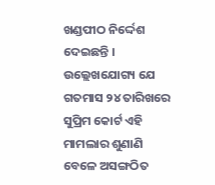ଖଣ୍ଡପୀଠ ନିର୍ଦ୍ଦେଶ ଦେଇଛନ୍ତି ।
ଉଲ୍ଲେଖଯୋଗ୍ୟ ଯେ ଗତମାସ ୨୪ ତାରିଖରେ ସୁପ୍ରିମ କୋର୍ଟ ଏହି ମାମଲାର ଶୁଣାଣି ବେଳେ ଅସଙ୍ଗଠିତ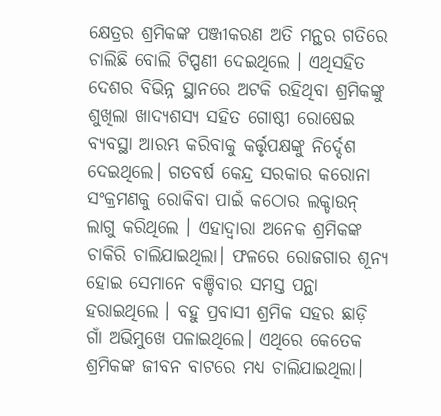କ୍ଷେତ୍ରର ଶ୍ରମିକଙ୍କ ପଞ୍ଜୀକରଣ ଅତି ମନ୍ଥର ଗତିରେ ଚାଲିଛି ବୋଲି ଟିପ୍ପଣୀ ଦେଇଥିଲେ । ଏଥିସହିତ ଦେଶର ବିଭିନ୍ନ ସ୍ଥାନରେ ଅଟକି ରହିଥିବା ଶ୍ରମିକଙ୍କୁ ଶୁଖିଲା ଖାଦ୍ୟଶସ୍ୟ ସହିତ ଗୋଷ୍ଠୀ ରୋଷେଇ ବ୍ୟବସ୍ଥା ଆରମ୍ଭ କରିବାକୁ କର୍ତ୍ତୃପକ୍ଷଙ୍କୁ ନିର୍ଦ୍ଦେଶ ଦେଇଥିଲେ। ଗତବର୍ଷ କେନ୍ଦ୍ର ସରକାର କରୋନା ସଂକ୍ରମଣକୁ ରୋକିବା ପାଇଁ କଠୋର ଲକ୍ଡାଉନ୍ ଲାଗୁ କରିଥିଲେ । ଏହାଦ୍ବାରା ଅନେକ ଶ୍ରମିକଙ୍କ ଚାକିରି ଚାଲିଯାଇଥିଲା। ଫଳରେ ରୋଜଗାର ଶୂନ୍ୟ ହୋଇ ସେମାନେ ବଞ୍ଚିବାର ସମସ୍ତ ପନ୍ଥା ହରାଇଥିଲେ । ବହୁ ପ୍ରବାସୀ ଶ୍ରମିକ ସହର ଛାଡ଼ି ଗାଁ ଅଭିମୁଖେ ପଳାଇଥିଲେ। ଏଥିରେ କେତେକ ଶ୍ରମିକଙ୍କ ଜୀବନ ବାଟରେ ମଧ୍ୟ ଚାଲିଯାଇଥିଲା।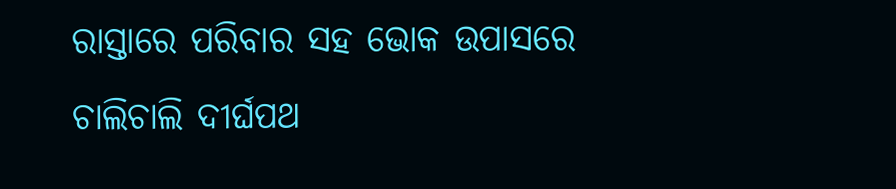ରାସ୍ତାରେ ପରିବାର ସହ ଭୋକ ଉପାସରେ ଚାଲିଚାଲି ଦୀର୍ଘପଥ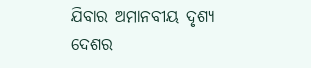ଯିବାର ଅମାନବୀୟ ଦୃଶ୍ୟ ଦେଶର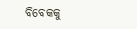ବିବେକକୁ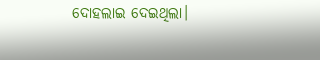ଦୋହଲାଇ ଦେଇଥିଲା।